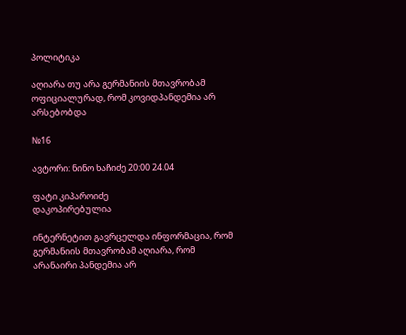პოლიტიკა

აღიარა თუ არა გერმანიის მთავრობამ ოფიციალურად, რომ კოვიდპანდემია არ არსებობდა

№16

ავტორი: ნინო ხაჩიძე 20:00 24.04

ფატი კიპაროიძე
დაკოპირებულია

ინტერნეტით გავრცელდა ინფორმაცია, რომ გერმანიის მთავრობამ აღიარა, რომ არანაირი პანდემია არ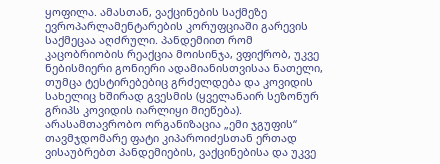ყოფილა. ამასთან, ვაქცინების საქმეზე ევროპარლამენტარების კორუფციაში გარევის საქმეცაა აღძრული. პანდემიით რომ კაცობრიობის რეაქცია მოისინჯა, ვფიქრობ, უკვე ნებისმიერი გონიერი ადამიანისთვისაა ნათელი, თუმცა ტესტირებებიც გრძელდება და კოვიდის სახელიც ხშირად გვესმის (ყველანაირ სეზონურ გრიპს კოვიდის იარლიყი მიეწება). არასამთავრობო ორგანიზაცია „ემი ჯგუფის“ თავმჯდომარე ფატი კიპაროიძესთან ერთად ვისაუბრებთ პანდემიების, ვაქცინებისა და უკვე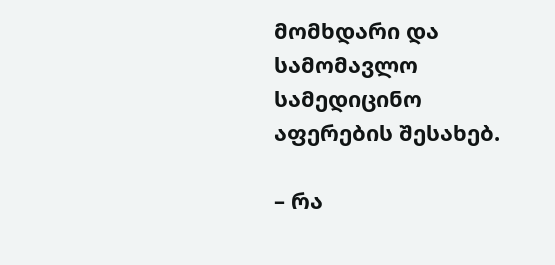მომხდარი და სამომავლო სამედიცინო აფერების შესახებ.

– რა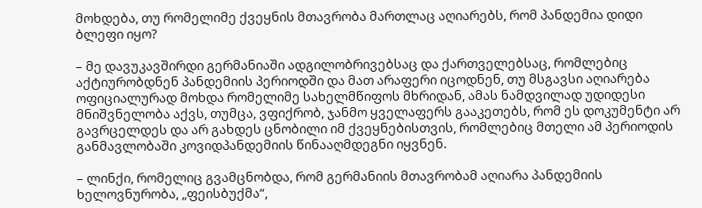მოხდება, თუ რომელიმე ქვეყნის მთავრობა მართლაც აღიარებს, რომ პანდემია დიდი ბლეფი იყო?

– მე დავუკავშირდი გერმანიაში ადგილობრივებსაც და ქართველებსაც, რომლებიც აქტიურობდნენ პანდემიის პერიოდში და მათ არაფერი იცოდნენ, თუ მსგავსი აღიარება ოფიციალურად მოხდა რომელიმე სახელმწიფოს მხრიდან, ამას ნამდვილად უდიდესი მნიშვნელობა აქვს, თუმცა, ვფიქრობ, ჯანმო ყველაფერს გააკეთებს, რომ ეს დოკუმენტი არ გავრცელდეს და არ გახდეს ცნობილი იმ ქვეყნებისთვის, რომლებიც მთელი ამ პერიოდის განმავლობაში კოვიდპანდემიის წინააღმდეგნი იყვნენ.

– ლინქი, რომელიც გვამცნობდა, რომ გერმანიის მთავრობამ აღიარა პანდემიის ხელოვნურობა, „ფეისბუქმა“,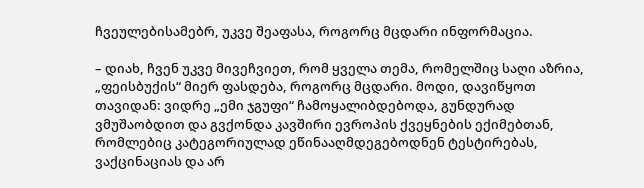ჩვეულებისამებრ, უკვე შეაფასა, როგორც მცდარი ინფორმაცია.

– დიახ, ჩვენ უკვე მივეჩვიეთ, რომ ყველა თემა, რომელშიც საღი აზრია, „ფეისბუქის“ მიერ ფასდება, როგორც მცდარი. მოდი, დავიწყოთ თავიდან: ვიდრე „ემი ჯგუფი“ ჩამოყალიბდებოდა, გუნდურად ვმუშაობდით და გვქონდა კავშირი ევროპის ქვეყნების ექიმებთან, რომლებიც კატეგორიულად ეწინააღმდეგებოდნენ ტესტირებას, ვაქცინაციას და არ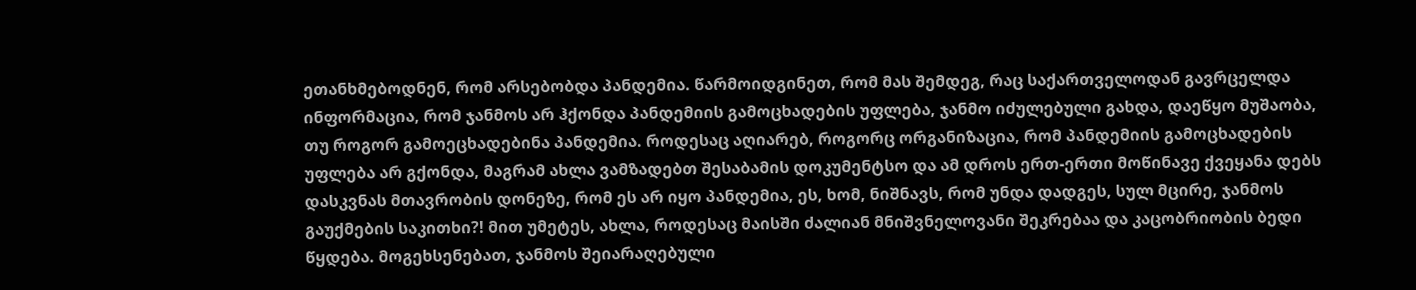ეთანხმებოდნენ, რომ არსებობდა პანდემია. წარმოიდგინეთ, რომ მას შემდეგ, რაც საქართველოდან გავრცელდა ინფორმაცია, რომ ჯანმოს არ ჰქონდა პანდემიის გამოცხადების უფლება, ჯანმო იძულებული გახდა, დაეწყო მუშაობა, თუ როგორ გამოეცხადებინა პანდემია. როდესაც აღიარებ, როგორც ორგანიზაცია, რომ პანდემიის გამოცხადების უფლება არ გქონდა, მაგრამ ახლა ვამზადებთ შესაბამის დოკუმენტსო და ამ დროს ერთ-ერთი მოწინავე ქვეყანა დებს დასკვნას მთავრობის დონეზე, რომ ეს არ იყო პანდემია, ეს, ხომ, ნიშნავს, რომ უნდა დადგეს, სულ მცირე, ჯანმოს გაუქმების საკითხი?! მით უმეტეს, ახლა, როდესაც მაისში ძალიან მნიშვნელოვანი შეკრებაა და კაცობრიობის ბედი წყდება. მოგეხსენებათ, ჯანმოს შეიარაღებული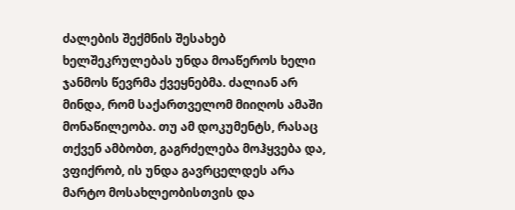ძალების შექმნის შესახებ ხელშეკრულებას უნდა მოაწეროს ხელი ჯანმოს წევრმა ქვეყნებმა. ძალიან არ მინდა, რომ საქართველომ მიიღოს ამაში მონაწილეობა. თუ ამ დოკუმენტს, რასაც თქვენ ამბობთ, გაგრძელება მოჰყვება და, ვფიქრობ, ის უნდა გავრცელდეს არა მარტო მოსახლეობისთვის და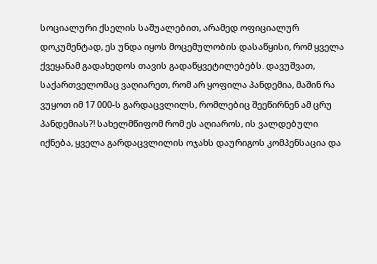სოციალური ქსელის საშუალებით, არამედ ოფიციალურ დოკუმენტად, ეს უნდა იყოს მოცემულობის დასაწყისი, რომ ყველა ქვეყანამ გადახედოს თავის გადაწყვეტილებებს. დავუშვათ, საქართველომაც ვაღიარეთ, რომ არ ყოფილა პანდემია, მაშინ რა ვუყოთ იმ 17 000-ს გარდაცვლილს, რომლებიც შეეწირნენ ამ ცრუ პანდემიას?! სახელმწიფომ რომ ეს აღიაროს, ის ვალდებული იქნება, ყველა გარდაცვლილის ოჯახს დაურიგოს კომპენსაცია და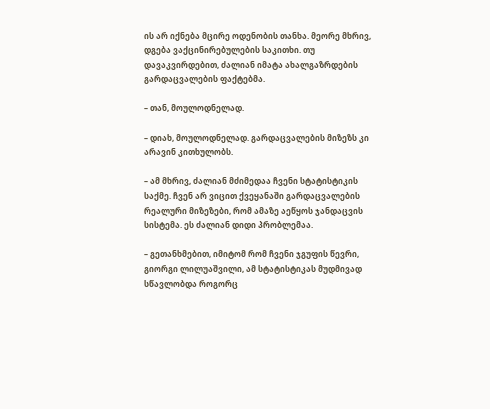ის არ იქნება მცირე ოდენობის თანხა. მეორე მხრივ, დგება ვაქცინირებულების საკითხი. თუ დავაკვირდებით, ძალიან იმატა ახალგაზრდების გარდაცვალების ფაქტებმა.

– თან, მოულოდნელად.

– დიახ, მოულოდნელად. გარდაცვალების მიზეზს კი არავინ კითხულობს.

– ამ მხრივ, ძალიან მძიმედაა ჩვენი სტატისტიკის საქმე. ჩვენ არ ვიცით ქვეყანაში გარდაცვალების რეალური მიზეზები, რომ ამაზე აეწყოს ჯანდაცვის სისტემა. ეს ძალიან დიდი პრობლემაა.

– გეთანხმებით, იმიტომ რომ ჩვენი ჯგუფის წევრი, გიორგი ლილუაშვილი, ამ სტატისტიკას მუდმივად სწავლობდა როგორც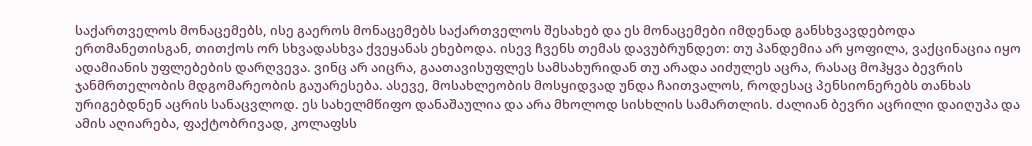საქართველოს მონაცემებს, ისე გაეროს მონაცემებს საქართველოს შესახებ და ეს მონაცემები იმდენად განსხვავდებოდა ერთმანეთისგან, თითქოს ორ სხვადასხვა ქვეყანას ეხებოდა. ისევ ჩვენს თემას დავუბრუნდეთ: თუ პანდემია არ ყოფილა, ვაქცინაცია იყო ადამიანის უფლებების დარღვევა. ვინც არ აიცრა, გაათავისუფლეს სამსახურიდან თუ არადა აიძულეს აცრა, რასაც მოჰყვა ბევრის ჯანმრთელობის მდგომარეობის გაუარესება. ასევე, მოსახლეობის მოსყიდვად უნდა ჩაითვალოს, როდესაც პენსიონერებს თანხას ურიგებდნენ აცრის სანაცვლოდ. ეს სახელმწიფო დანაშაულია და არა მხოლოდ სისხლის სამართლის. ძალიან ბევრი აცრილი დაიღუპა და ამის აღიარება, ფაქტობრივად, კოლაფსს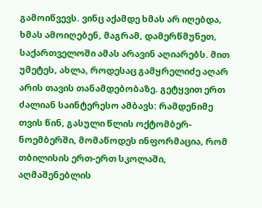გამოიწვევს. ვინც აქამდე ხმას არ იღებდა, ხმას ამოიღებენ, მაგრამ, დამერწმუნეთ, საქართველოში ამას არავინ აღიარებს. მით უმეტეს, ახლა, როდესაც გამყრელიძე აღარ არის თავის თანამდებობაზე. გეტყვით ერთ ძალიან საინტერესო ამბავს: რამდენიმე თვის წინ, გასული წლის ოქტომბერ-ნოემბერში, მომაწოდეს ინფორმაცია, რომ თბილისის ერთ-ერთ სკოლაში, აღმაშენებლის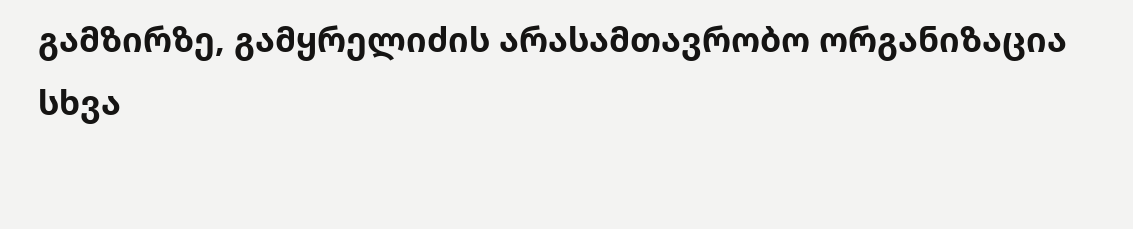გამზირზე, გამყრელიძის არასამთავრობო ორგანიზაცია სხვა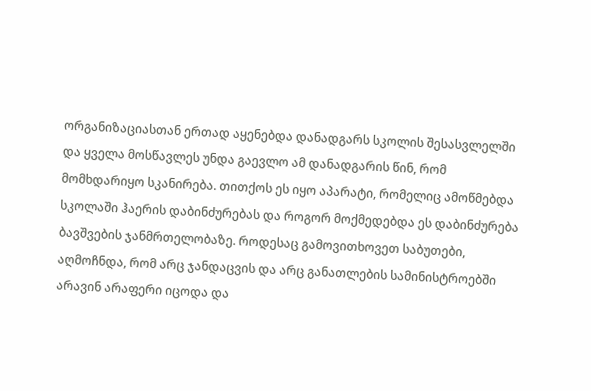ორგანიზაციასთან ერთად აყენებდა დანადგარს სკოლის შესასვლელში და ყველა მოსწავლეს უნდა გაევლო ამ დანადგარის წინ, რომ მომხდარიყო სკანირება. თითქოს ეს იყო აპარატი, რომელიც ამოწმებდა სკოლაში ჰაერის დაბინძურებას და როგორ მოქმედებდა ეს დაბინძურება ბავშვების ჯანმრთელობაზე. როდესაც გამოვითხოვეთ საბუთები, აღმოჩნდა, რომ არც ჯანდაცვის და არც განათლების სამინისტროებში არავინ არაფერი იცოდა და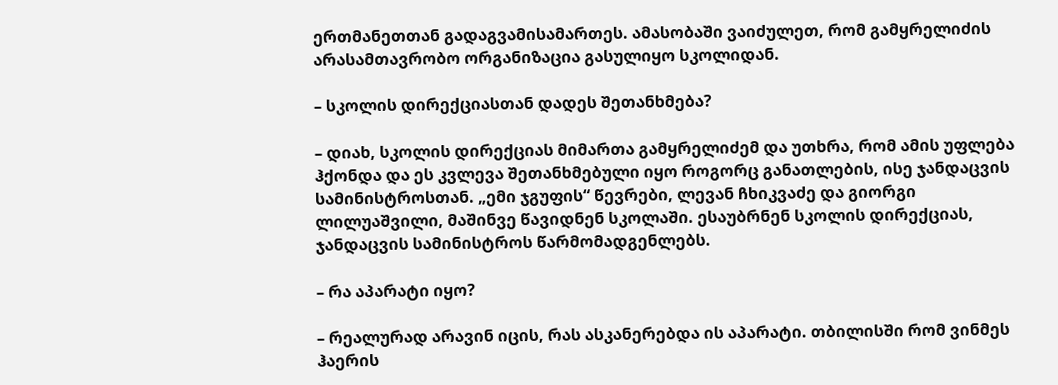ერთმანეთთან გადაგვამისამართეს. ამასობაში ვაიძულეთ, რომ გამყრელიძის არასამთავრობო ორგანიზაცია გასულიყო სკოლიდან.

– სკოლის დირექციასთან დადეს შეთანხმება?

– დიახ, სკოლის დირექციას მიმართა გამყრელიძემ და უთხრა, რომ ამის უფლება ჰქონდა და ეს კვლევა შეთანხმებული იყო როგორც განათლების, ისე ჯანდაცვის სამინისტროსთან. „ემი ჯგუფის“ წევრები, ლევან ჩხიკვაძე და გიორგი ლილუაშვილი, მაშინვე წავიდნენ სკოლაში. ესაუბრნენ სკოლის დირექციას, ჯანდაცვის სამინისტროს წარმომადგენლებს.

– რა აპარატი იყო?

– რეალურად არავინ იცის, რას ასკანერებდა ის აპარატი. თბილისში რომ ვინმეს ჰაერის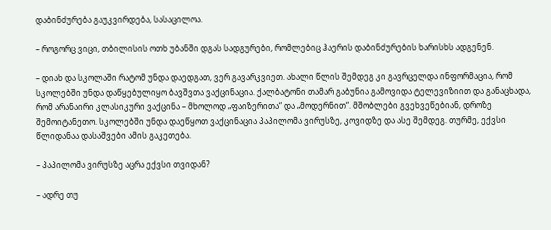დაბინძურება გაუკვირდება, სასაცილოა.

– როგორც ვიცი, თბილისის ოთხ უბანში დგას სადგურები, რომლებიც ჰაერის დაბინძურების ხარისხს ადგენენ.

– დიახ და სკოლაში რატომ უნდა დაედგათ, ვერ გავარკვიეთ. ახალი წლის შემდეგ კი გავრცელდა ინფორმაცია, რომ სკოლებში უნდა დაწყებულიყო ბავშვთა ვაქცინაცია. ქალბატონი თამარ გაბუნია გამოვიდა ტელევიზიით და განაცხადა, რომ არანაირი კლასიკური ვაქცინა – მხოლოდ „ფაიზერითა“ და „მოდერნით“. მშობლები გვეხვეწებიან, დროზე შემოიტანეთო. სკოლებში უნდა დაეწყოთ ვაქცინაცია პაპილომა ვირუსზე, კოვიდზე და ასე შემდეგ. თურმე, ექვსი წლიდანაა დასაშვები ამის გაკეთება.

– პაპილომა ვირუსზე აცრა ექვსი თვიდან?

– ადრე თუ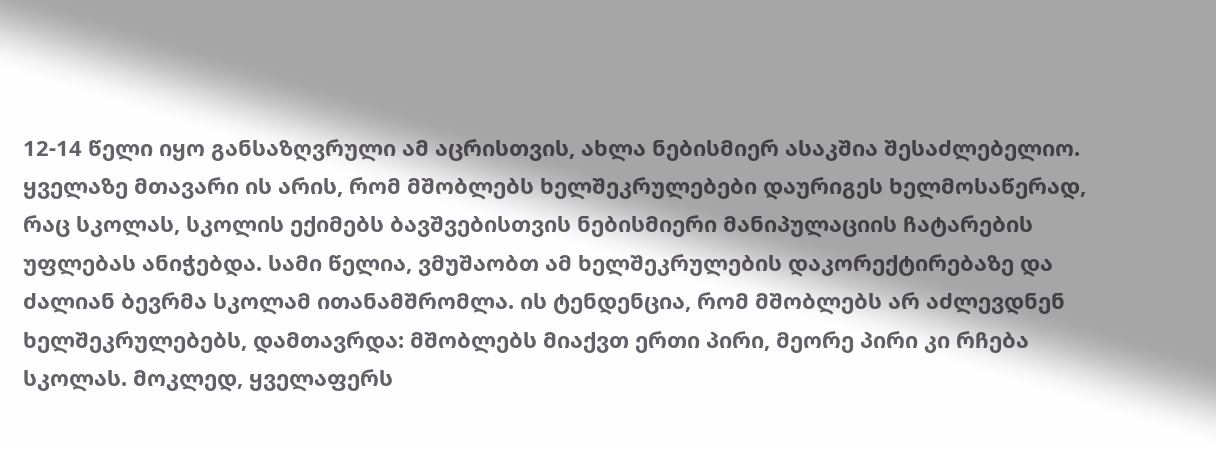12-14 წელი იყო განსაზღვრული ამ აცრისთვის, ახლა ნებისმიერ ასაკშია შესაძლებელიო. ყველაზე მთავარი ის არის, რომ მშობლებს ხელშეკრულებები დაურიგეს ხელმოსაწერად, რაც სკოლას, სკოლის ექიმებს ბავშვებისთვის ნებისმიერი მანიპულაციის ჩატარების უფლებას ანიჭებდა. სამი წელია, ვმუშაობთ ამ ხელშეკრულების დაკორექტირებაზე და ძალიან ბევრმა სკოლამ ითანამშრომლა. ის ტენდენცია, რომ მშობლებს არ აძლევდნენ ხელშეკრულებებს, დამთავრდა: მშობლებს მიაქვთ ერთი პირი, მეორე პირი კი რჩება სკოლას. მოკლედ, ყველაფერს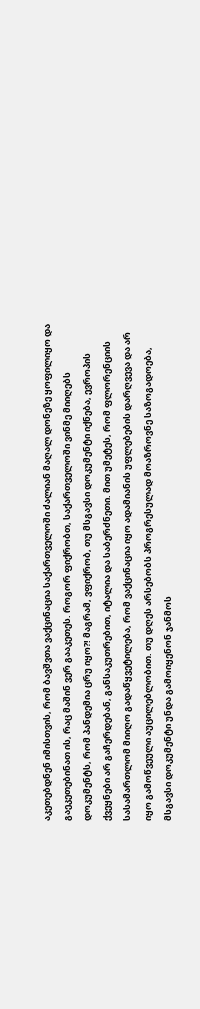აკეთებდნენ იმისთვის, რომ ბავშვთა ვაქცინაცია საქართველოში ძალიან მაღალ დონეზე ყოფილიყო და გაეკეთებინათ ის, რაც მაშინ ვერ გააკეთეს. როგორ ფიქრობთ, საქართველოში ვინმე მიიღებს დოკუმენტს, რომ პანდემია ცრუ იყო?! მაგრამ, ვფიქრობ, თუ მსგავსი დოკუმენტი იქნება, ევროპის ქვეყნები არ გაჩერდებან, განსაკუთრებით, იტალია და საბერძნეთი. მით უმეტეს, რომ ფლორენციის სასამართლომ მიიღო გადაწყვეტილება, რომ ვაქცინაცია იყო ადამიანის უფლებების დარღვევა და არ იყო გამოწვეული აუცილებლობით. თუ დღეს არსებობს პროგრესულად მოაზროვნე საზოგადოება, მსგავსი დოკუმენტი უნდა გამოიყენონ ჯანმოს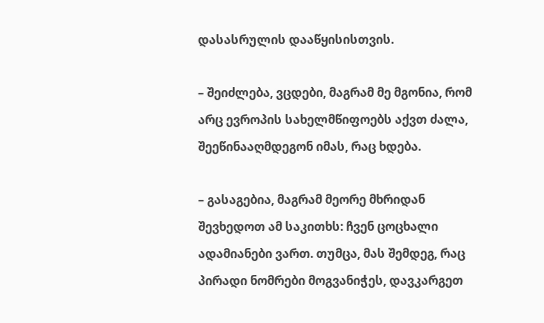დასასრულის დააწყისისთვის.

– შეიძლება, ვცდები, მაგრამ მე მგონია, რომ არც ევროპის სახელმწიფოებს აქვთ ძალა, შეეწინააღმდეგონ იმას, რაც ხდება.

– გასაგებია, მაგრამ მეორე მხრიდან შევხედოთ ამ საკითხს: ჩვენ ცოცხალი ადამიანები ვართ. თუმცა, მას შემდეგ, რაც პირადი ნომრები მოგვანიჭეს, დავკარგეთ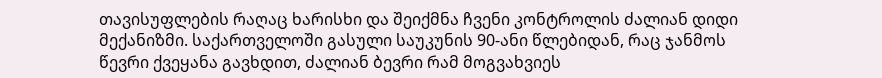თავისუფლების რაღაც ხარისხი და შეიქმნა ჩვენი კონტროლის ძალიან დიდი მექანიზმი. საქართველოში გასული საუკუნის 90-ანი წლებიდან, რაც ჯანმოს წევრი ქვეყანა გავხდით, ძალიან ბევრი რამ მოგვახვიეს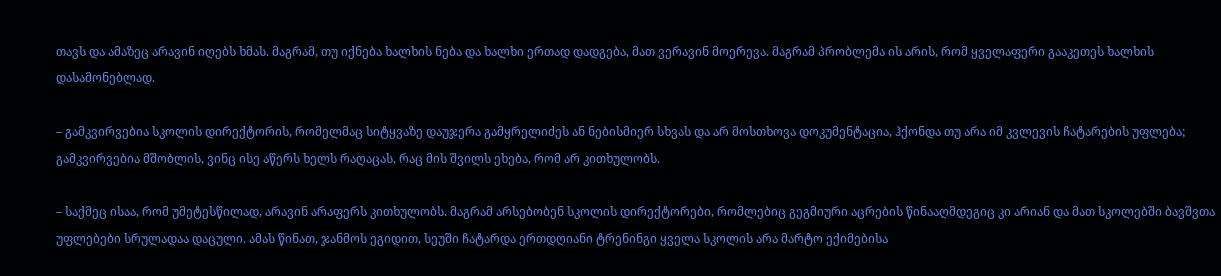თავს და ამაზეც არავინ იღებს ხმას. მაგრამ, თუ იქნება ხალხის ნება და ხალხი ერთად დადგება, მათ ვერავინ მოერევა. მაგრამ პრობლემა ის არის, რომ ყველაფერი გააკეთეს ხალხის დასამონებლად.

– გამკვირვებია სკოლის დირექტორის, რომელმაც სიტყვაზე დაუჯერა გამყრელიძეს ან ნებისმიერ სხვას და არ მოსთხოვა დოკუმენტაცია, ჰქონდა თუ არა იმ კვლევის ჩატარების უფლება; გამკვირვებია მშობლის, ვინც ისე აწერს ხელს რაღაცას, რაც მის შვილს ეხება, რომ არ კითხულობს.

– საქმეც ისაა, რომ უმეტესწილად, არავინ არაფერს კითხულობს. მაგრამ არსებობენ სკოლის დირექტორები, რომლებიც გეგმიური აცრების წინააღმდეგიც კი არიან და მათ სკოლებში ბავშვთა უფლებები სრულადაა დაცული. ამას წინათ, ჯანმოს ეგიდით, სეუში ჩატარდა ერთდღიანი ტრენინგი ყველა სკოლის არა მარტო ექიმებისა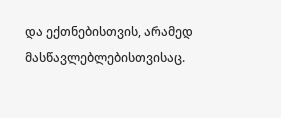და ექთნებისთვის, არამედ მასწავლებლებისთვისაც.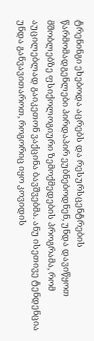ტრენინგი ეხებოდა აცრებს და რესურსცენტრების წარმომადგენლები პირდაპირ ეუბნებოდნენ, უნდა დავიწყოთ მშობლებზე ფსიქოლოგიური ზემოქმედების პროგრამა, რომ აუცილებლად გაიკეთონ ვაქცინა ბავშვებმა. ანუ ისეთივე ტენდენცია უნდა განვავითაროთ, როგორიც იყო კოვიდის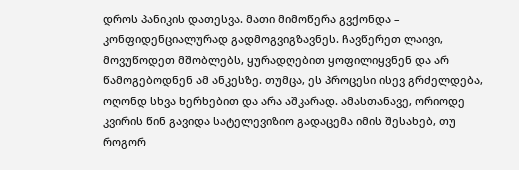დროს პანიკის დათესვა. მათი მიმოწერა გვქონდა – კონფიდენციალურად გადმოგვიგზავნეს. ჩავწერეთ ლაივი, მოვუწოდეთ მშობლებს, ყურადღებით ყოფილიყვნენ და არ წამოგებოდნენ ამ ანკესზე. თუმცა, ეს პროცესი ისევ გრძელდება, ოღონდ სხვა ხერხებით და არა აშკარად. ამასთანავე, ორიოდე კვირის წინ გავიდა სატელევიზიო გადაცემა იმის შესახებ, თუ როგორ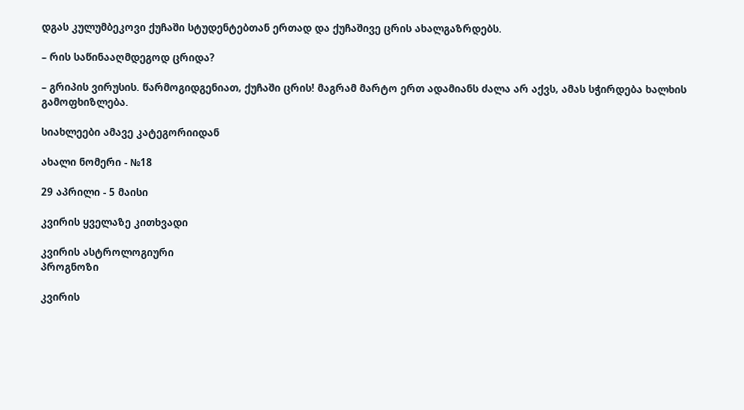დგას კულუმბეკოვი ქუჩაში სტუდენტებთან ერთად და ქუჩაშივე ცრის ახალგაზრდებს.

– რის საწინააღმდეგოდ ცრიდა?

– გრიპის ვირუსის. წარმოგიდგენიათ, ქუჩაში ცრის! მაგრამ მარტო ერთ ადამიანს ძალა არ აქვს, ამას სჭირდება ხალხის გამოფხიზლება.

სიახლეები ამავე კატეგორიიდან

ახალი ნომერი - №18

29 აპრილი - 5 მაისი

კვირის ყველაზე კითხვადი

კვირის ასტროლოგიური
პროგნოზი

კვირის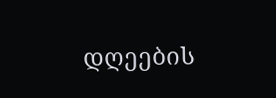დღეების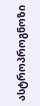ასტროპროგნოზი